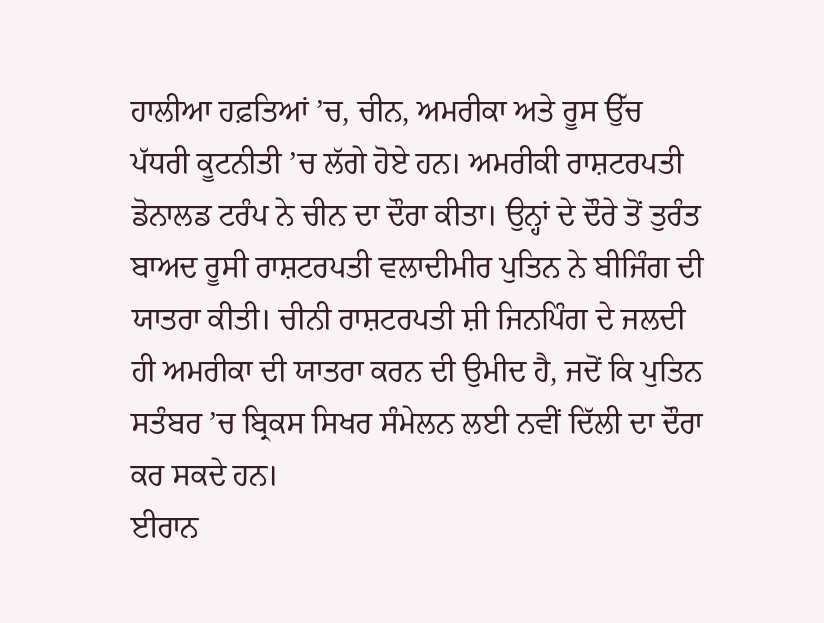ਹਾਲੀਆ ਹਫ਼ਤਿਆਂ ’ਚ, ਚੀਨ, ਅਮਰੀਕਾ ਅਤੇ ਰੂਸ ਉੱਚ ਪੱਧਰੀ ਕੂਟਨੀਤੀ ’ਚ ਲੱਗੇ ਹੋਏ ਹਨ। ਅਮਰੀਕੀ ਰਾਸ਼ਟਰਪਤੀ ਡੋਨਾਲਡ ਟਰੰਪ ਨੇ ਚੀਨ ਦਾ ਦੌਰਾ ਕੀਤਾ। ਉਨ੍ਹਾਂ ਦੇ ਦੌਰੇ ਤੋਂ ਤੁਰੰਤ ਬਾਅਦ ਰੂਸੀ ਰਾਸ਼ਟਰਪਤੀ ਵਲਾਦੀਮੀਰ ਪੁਤਿਨ ਨੇ ਬੀਜਿੰਗ ਦੀ ਯਾਤਰਾ ਕੀਤੀ। ਚੀਨੀ ਰਾਸ਼ਟਰਪਤੀ ਸ਼ੀ ਜਿਨਪਿੰਗ ਦੇ ਜਲਦੀ ਹੀ ਅਮਰੀਕਾ ਦੀ ਯਾਤਰਾ ਕਰਨ ਦੀ ਉਮੀਦ ਹੈ, ਜਦੋਂ ਕਿ ਪੁਤਿਨ ਸਤੰਬਰ ’ਚ ਬ੍ਰਿਕਸ ਸਿਖਰ ਸੰਮੇਲਨ ਲਈ ਨਵੀਂ ਦਿੱਲੀ ਦਾ ਦੌਰਾ ਕਰ ਸਕਦੇ ਹਨ।
ਈਰਾਨ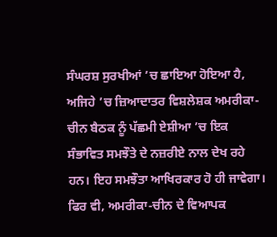ਸੰਘਰਸ਼ ਸੁਰਖੀਆਂ ’ਚ ਛਾਇਆ ਹੋਇਆ ਹੈ, ਅਜਿਹੇ ’ਚ ਜ਼ਿਆਦਾਤਰ ਵਿਸ਼ਲੇਸ਼ਕ ਅਮਰੀਕਾ-ਚੀਨ ਬੈਠਕ ਨੂੰ ਪੱਛਮੀ ਏਸ਼ੀਆ ’ਚ ਇਕ ਸੰਭਾਵਿਤ ਸਮਝੌਤੇ ਦੇ ਨਜ਼ਰੀਏ ਨਾਲ ਦੇਖ ਰਹੇ ਹਨ। ਇਹ ਸਮਝੌਤਾ ਆਖਿਰਕਾਰ ਹੋ ਹੀ ਜਾਵੇਗਾ। ਫਿਰ ਵੀ, ਅਮਰੀਕਾ-ਚੀਨ ਦੇ ਵਿਆਪਕ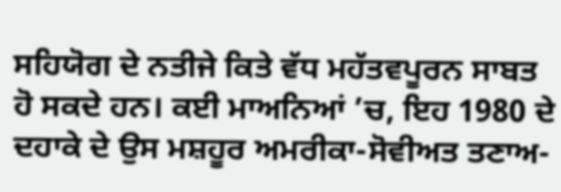ਸਹਿਯੋਗ ਦੇ ਨਤੀਜੇ ਕਿਤੇ ਵੱਧ ਮਹੱਤਵਪੂਰਨ ਸਾਬਤ ਹੋ ਸਕਦੇ ਹਨ। ਕਈ ਮਾਅਨਿਆਂ ’ਚ, ਇਹ 1980 ਦੇ ਦਹਾਕੇ ਦੇ ਉਸ ਮਸ਼ਹੂਰ ਅਮਰੀਕਾ-ਸੋਵੀਅਤ ਤਣਾਅ-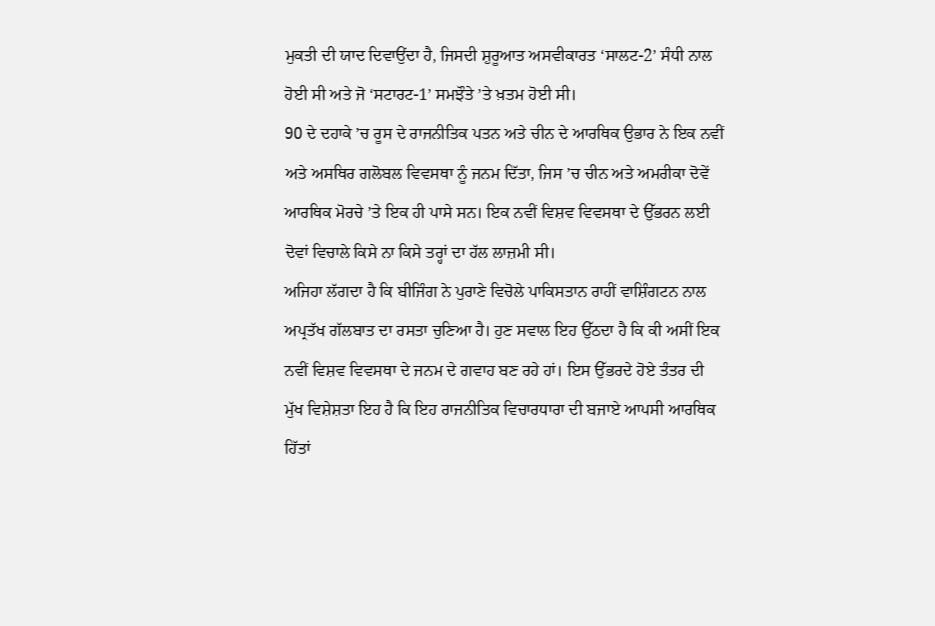ਮੁਕਤੀ ਦੀ ਯਾਦ ਦਿਵਾਉਂਦਾ ਹੈ, ਜਿਸਦੀ ਸ਼ੁਰੂਆਤ ਅਸਵੀਕਾਰਤ ‘ਸਾਲਟ-2’ ਸੰਧੀ ਨਾਲ ਹੋਈ ਸੀ ਅਤੇ ਜੋ ‘ਸਟਾਰਟ-1’ ਸਮਝੌਤੇ ’ਤੇ ਖ਼ਤਮ ਹੋਈ ਸੀ।
90 ਦੇ ਦਹਾਕੇ ’ਚ ਰੂਸ ਦੇ ਰਾਜਨੀਤਿਕ ਪਤਨ ਅਤੇ ਚੀਨ ਦੇ ਆਰਥਿਕ ਉਭਾਰ ਨੇ ਇਕ ਨਵੀਂ ਅਤੇ ਅਸਥਿਰ ਗਲੋਬਲ ਵਿਵਸਥਾ ਨੂੰ ਜਨਮ ਦਿੱਤਾ, ਜਿਸ ’ਚ ਚੀਨ ਅਤੇ ਅਮਰੀਕਾ ਦੋਵੇਂ ਆਰਥਿਕ ਮੋਰਚੇ ’ਤੇ ਇਕ ਹੀ ਪਾਸੇ ਸਨ। ਇਕ ਨਵੀਂ ਵਿਸ਼ਵ ਵਿਵਸਥਾ ਦੇ ਉੱਭਰਨ ਲਈ ਦੋਵਾਂ ਵਿਚਾਲੇ ਕਿਸੇ ਨਾ ਕਿਸੇ ਤਰ੍ਹਾਂ ਦਾ ਹੱਲ ਲਾਜ਼ਮੀ ਸੀ।
ਅਜਿਹਾ ਲੱਗਦਾ ਹੈ ਕਿ ਬੀਜਿੰਗ ਨੇ ਪੁਰਾਣੇ ਵਿਚੋਲੇ ਪਾਕਿਸਤਾਨ ਰਾਹੀਂ ਵਾਸ਼ਿੰਗਟਨ ਨਾਲ ਅਪ੍ਰਤੱਖ ਗੱਲਬਾਤ ਦਾ ਰਸਤਾ ਚੁਣਿਆ ਹੈ। ਹੁਣ ਸਵਾਲ ਇਹ ਉੱਠਦਾ ਹੈ ਕਿ ਕੀ ਅਸੀਂ ਇਕ ਨਵੀਂ ਵਿਸ਼ਵ ਵਿਵਸਥਾ ਦੇ ਜਨਮ ਦੇ ਗਵਾਹ ਬਣ ਰਹੇ ਹਾਂ। ਇਸ ਉੱਭਰਦੇ ਹੋਏ ਤੰਤਰ ਦੀ ਮੁੱਖ ਵਿਸ਼ੇਸ਼ਤਾ ਇਹ ਹੈ ਕਿ ਇਹ ਰਾਜਨੀਤਿਕ ਵਿਚਾਰਧਾਰਾ ਦੀ ਬਜਾਏ ਆਪਸੀ ਆਰਥਿਕ ਹਿੱਤਾਂ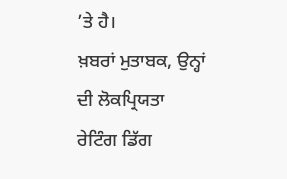’ਤੇ ਹੈ।
ਖ਼ਬਰਾਂ ਮੁਤਾਬਕ, ਉਨ੍ਹਾਂ ਦੀ ਲੋਕਪ੍ਰਿਯਤਾ ਰੇਟਿੰਗ ਡਿੱਗ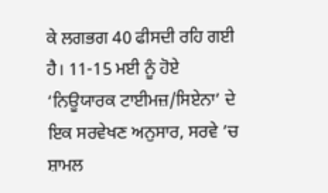ਕੇ ਲਗਭਗ 40 ਫੀਸਦੀ ਰਹਿ ਗਈ ਹੈ। 11-15 ਮਈ ਨੂੰ ਹੋਏ ‘ਨਿਊਯਾਰਕ ਟਾਈਮਜ਼/ਸਿਏਨਾ’ ਦੇ ਇਕ ਸਰਵੇਖਣ ਅਨੁਸਾਰ, ਸਰਵੇ ’ਚ ਸ਼ਾਮਲ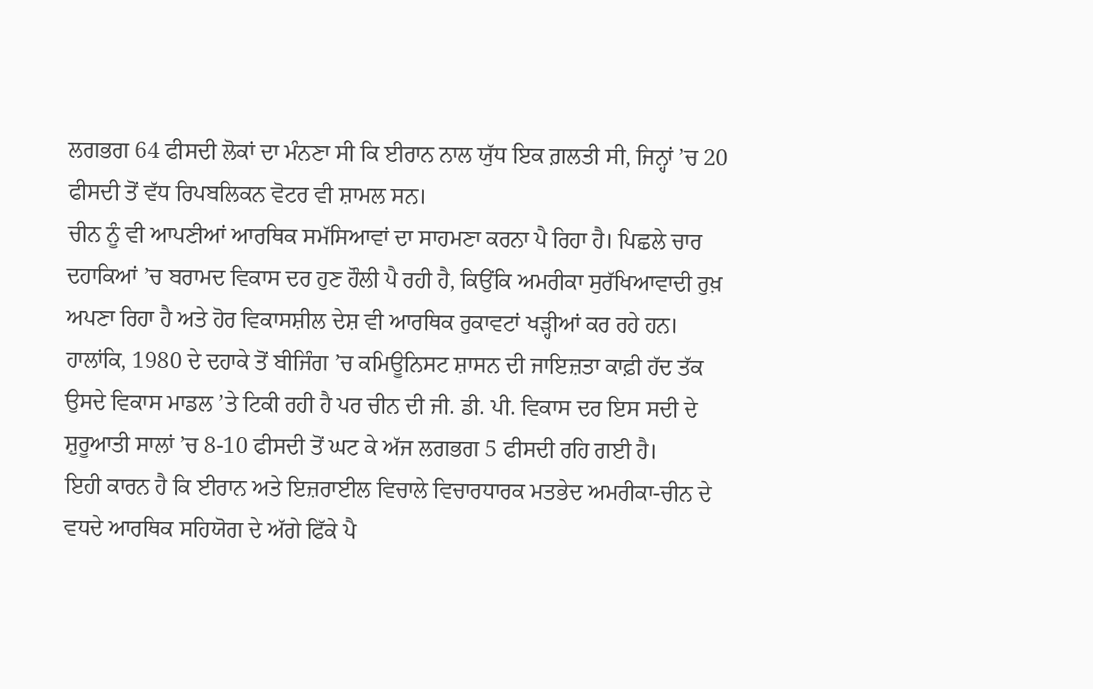ਲਗਭਗ 64 ਫੀਸਦੀ ਲੋਕਾਂ ਦਾ ਮੰਨਣਾ ਸੀ ਕਿ ਈਰਾਨ ਨਾਲ ਯੁੱਧ ਇਕ ਗ਼ਲਤੀ ਸੀ, ਜਿਨ੍ਹਾਂ ’ਚ 20 ਫੀਸਦੀ ਤੋਂ ਵੱਧ ਰਿਪਬਲਿਕਨ ਵੋਟਰ ਵੀ ਸ਼ਾਮਲ ਸਨ।
ਚੀਨ ਨੂੰ ਵੀ ਆਪਣੀਆਂ ਆਰਥਿਕ ਸਮੱਸਿਆਵਾਂ ਦਾ ਸਾਹਮਣਾ ਕਰਨਾ ਪੈ ਰਿਹਾ ਹੈ। ਪਿਛਲੇ ਚਾਰ ਦਹਾਕਿਆਂ ’ਚ ਬਰਾਮਦ ਵਿਕਾਸ ਦਰ ਹੁਣ ਹੌਲੀ ਪੈ ਰਹੀ ਹੈ, ਕਿਉਂਕਿ ਅਮਰੀਕਾ ਸੁਰੱਖਿਆਵਾਦੀ ਰੁਖ਼ ਅਪਣਾ ਰਿਹਾ ਹੈ ਅਤੇ ਹੋਰ ਵਿਕਾਸਸ਼ੀਲ ਦੇਸ਼ ਵੀ ਆਰਥਿਕ ਰੁਕਾਵਟਾਂ ਖੜ੍ਹੀਆਂ ਕਰ ਰਹੇ ਹਨ। ਹਾਲਾਂਕਿ, 1980 ਦੇ ਦਹਾਕੇ ਤੋਂ ਬੀਜਿੰਗ ’ਚ ਕਮਿਊਨਿਸਟ ਸ਼ਾਸਨ ਦੀ ਜਾਇਜ਼ਤਾ ਕਾਫ਼ੀ ਹੱਦ ਤੱਕ ਉਸਦੇ ਵਿਕਾਸ ਮਾਡਲ ’ਤੇ ਟਿਕੀ ਰਹੀ ਹੈ ਪਰ ਚੀਨ ਦੀ ਜੀ. ਡੀ. ਪੀ. ਵਿਕਾਸ ਦਰ ਇਸ ਸਦੀ ਦੇ ਸ਼ੁਰੂਆਤੀ ਸਾਲਾਂ ’ਚ 8-10 ਫੀਸਦੀ ਤੋਂ ਘਟ ਕੇ ਅੱਜ ਲਗਭਗ 5 ਫੀਸਦੀ ਰਹਿ ਗਈ ਹੈ।
ਇਹੀ ਕਾਰਨ ਹੈ ਕਿ ਈਰਾਨ ਅਤੇ ਇਜ਼ਰਾਈਲ ਵਿਚਾਲੇ ਵਿਚਾਰਧਾਰਕ ਮਤਭੇਦ ਅਮਰੀਕਾ-ਚੀਨ ਦੇ ਵਧਦੇ ਆਰਥਿਕ ਸਹਿਯੋਗ ਦੇ ਅੱਗੇ ਫਿੱਕੇ ਪੈ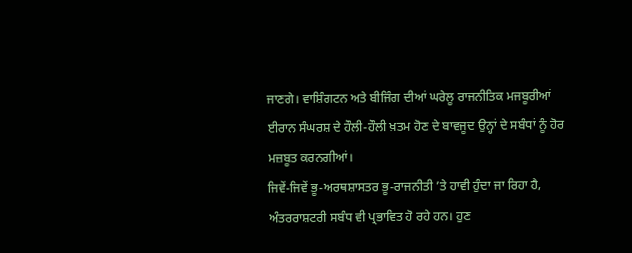ਜਾਣਗੇ। ਵਾਸ਼ਿੰਗਟਨ ਅਤੇ ਬੀਜਿੰਗ ਦੀਆਂ ਘਰੇਲੂ ਰਾਜਨੀਤਿਕ ਮਜਬੂਰੀਆਂ ਈਰਾਨ ਸੰਘਰਸ਼ ਦੇ ਹੌਲੀ-ਹੌਲੀ ਖ਼ਤਮ ਹੋਣ ਦੇ ਬਾਵਜੂਦ ਉਨ੍ਹਾਂ ਦੇ ਸਬੰਧਾਂ ਨੂੰ ਹੋਰ ਮਜ਼ਬੂਤ ਕਰਨਗੀਆਂ।
ਜਿਵੇਂ-ਜਿਵੇਂ ਭੂ-ਅਰਥਸ਼ਾਸਤਰ ਭੂ-ਰਾਜਨੀਤੀ ’ਤੇ ਹਾਵੀ ਹੁੰਦਾ ਜਾ ਰਿਹਾ ਹੈ, ਅੰਤਰਰਾਸ਼ਟਰੀ ਸਬੰਧ ਵੀ ਪ੍ਰਭਾਵਿਤ ਹੋ ਰਹੇ ਹਨ। ਹੁਣ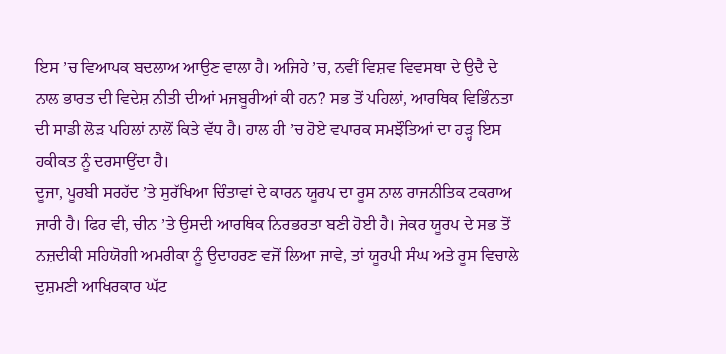ਇਸ ’ਚ ਵਿਆਪਕ ਬਦਲਾਅ ਆਉਣ ਵਾਲਾ ਹੈ। ਅਜਿਹੇ ’ਚ, ਨਵੀਂ ਵਿਸ਼ਵ ਵਿਵਸਥਾ ਦੇ ਉਦੈ ਦੇ ਨਾਲ ਭਾਰਤ ਦੀ ਵਿਦੇਸ਼ ਨੀਤੀ ਦੀਆਂ ਮਜਬੂਰੀਆਂ ਕੀ ਹਨ? ਸਭ ਤੋਂ ਪਹਿਲਾਂ, ਆਰਥਿਕ ਵਿਭਿੰਨਤਾ ਦੀ ਸਾਡੀ ਲੋੜ ਪਹਿਲਾਂ ਨਾਲੋਂ ਕਿਤੇ ਵੱਧ ਹੈ। ਹਾਲ ਹੀ ’ਚ ਹੋਏ ਵਪਾਰਕ ਸਮਝੌਤਿਆਂ ਦਾ ਹੜ੍ਹ ਇਸ ਹਕੀਕਤ ਨੂੰ ਦਰਸਾਉਂਦਾ ਹੈ।
ਦੂਜਾ, ਪੂਰਬੀ ਸਰਹੱਦ ’ਤੇ ਸੁਰੱਖਿਆ ਚਿੰਤਾਵਾਂ ਦੇ ਕਾਰਨ ਯੂਰਪ ਦਾ ਰੂਸ ਨਾਲ ਰਾਜਨੀਤਿਕ ਟਕਰਾਅ ਜਾਰੀ ਹੈ। ਫਿਰ ਵੀ, ਚੀਨ ’ਤੇ ਉਸਦੀ ਆਰਥਿਕ ਨਿਰਭਰਤਾ ਬਣੀ ਹੋਈ ਹੈ। ਜੇਕਰ ਯੂਰਪ ਦੇ ਸਭ ਤੋਂ ਨਜ਼ਦੀਕੀ ਸਹਿਯੋਗੀ ਅਮਰੀਕਾ ਨੂੰ ਉਦਾਹਰਣ ਵਜੋਂ ਲਿਆ ਜਾਵੇ, ਤਾਂ ਯੂਰਪੀ ਸੰਘ ਅਤੇ ਰੂਸ ਵਿਚਾਲੇ ਦੁਸ਼ਮਣੀ ਆਖਿਰਕਾਰ ਘੱਟ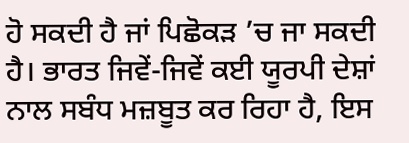ਹੋ ਸਕਦੀ ਹੈ ਜਾਂ ਪਿਛੋਕੜ ’ਚ ਜਾ ਸਕਦੀ ਹੈ। ਭਾਰਤ ਜਿਵੇਂ-ਜਿਵੇਂ ਕਈ ਯੂਰਪੀ ਦੇਸ਼ਾਂ ਨਾਲ ਸਬੰਧ ਮਜ਼ਬੂਤ ਕਰ ਰਿਹਾ ਹੈ, ਇਸ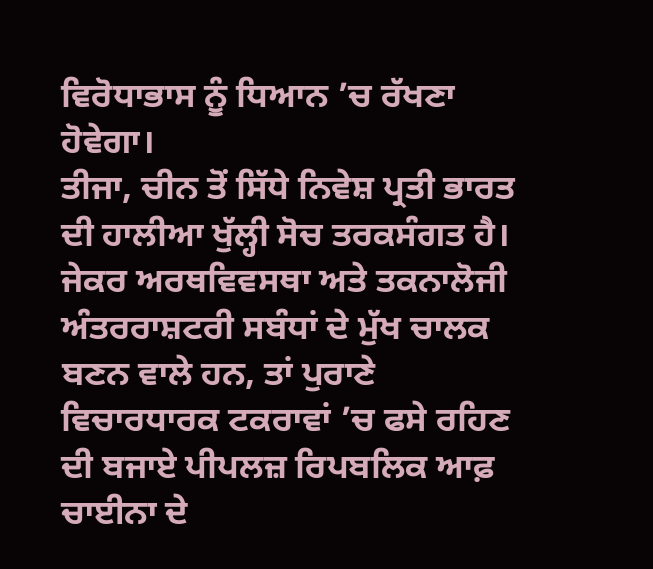ਵਿਰੋਧਾਭਾਸ ਨੂੰ ਧਿਆਨ ’ਚ ਰੱਖਣਾ ਹੋਵੇਗਾ।
ਤੀਜਾ, ਚੀਨ ਤੋਂ ਸਿੱਧੇ ਨਿਵੇਸ਼ ਪ੍ਰਤੀ ਭਾਰਤ ਦੀ ਹਾਲੀਆ ਖੁੱਲ੍ਹੀ ਸੋਚ ਤਰਕਸੰਗਤ ਹੈ। ਜੇਕਰ ਅਰਥਵਿਵਸਥਾ ਅਤੇ ਤਕਨਾਲੋਜੀ ਅੰਤਰਰਾਸ਼ਟਰੀ ਸਬੰਧਾਂ ਦੇ ਮੁੱਖ ਚਾਲਕ ਬਣਨ ਵਾਲੇ ਹਨ, ਤਾਂ ਪੁਰਾਣੇ ਵਿਚਾਰਧਾਰਕ ਟਕਰਾਵਾਂ ’ਚ ਫਸੇ ਰਹਿਣ ਦੀ ਬਜਾਏ ਪੀਪਲਜ਼ ਰਿਪਬਲਿਕ ਆਫ਼ ਚਾਈਨਾ ਦੇ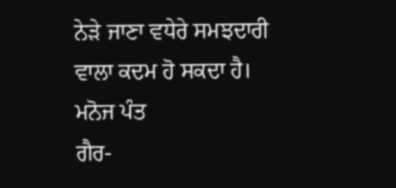ਨੇੜੇ ਜਾਣਾ ਵਧੇਰੇ ਸਮਝਦਾਰੀ ਵਾਲਾ ਕਦਮ ਹੋ ਸਕਦਾ ਹੈ।
ਮਨੋਜ ਪੰਤ
ਗੈਰ-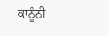ਕਾਨੂੰਨੀ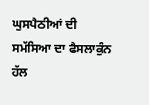ਘੁਸਪੈਠੀਆਂ ਦੀ ਸਮੱਸਿਆ ਦਾ ਫੈਸਲਾਕੁੰਨ ਹੱਲ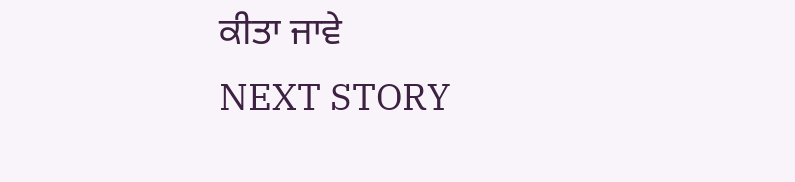ਕੀਤਾ ਜਾਵੇ
NEXT STORY